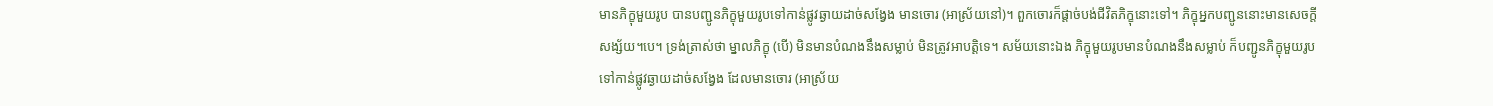មានភិក្ខុមួយរូប បានបញ្ជូនភិក្ខុមួយរូបទៅកាន់ផ្លូវឆ្ងាយដាច់សង្វែង មានចោរ (អាស្រ័យនៅ)។ ពួកចោរក៏ផ្តាច់បង់ជីវិតភិក្ខុនោះទៅ។ ភិក្ខុអ្នកបញ្ជូននោះមានសេចក្តីសង្ស័យ។បេ។ ទ្រង់ត្រាស់ថា ម្នាលភិក្ខុ (បើ) មិនមានបំណងនឹងសម្លាប់ មិនត្រូវអាបត្តិទេ។ សម័យនោះឯង ភិក្ខុមួយរូបមានបំណងនឹងសម្លាប់ ក៏បញ្ជូនភិក្ខុមួយរូបទៅកាន់ផ្លូវឆ្ងាយដាច់សង្វែង ដែលមានចោរ (អាស្រ័យ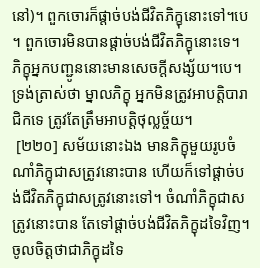នៅ)។ ពួកចោរក៏ផ្តាច់បង់ជីវិតភិក្ខុនោះទៅ។បេ។ ពួកចោរមិនបានផ្តាច់បង់ជីវិតភិក្ខុនោះទេ។ ភិក្ខុអ្នកបញ្ជូននោះមានសេចក្តីសង្ស័យ។បេ។ ទ្រង់ត្រាស់ថា ម្នាលភិក្ខុ អ្នកមិនត្រូវអាបត្តិបារាជិកទេ ត្រូវតែត្រឹមអាបត្តិថុល្លច្ច័យ។
 [២២០] សម័យនោះឯង មានភិក្ខុមួយរូបចំណាំភិក្ខុជាសត្រូវនោះបាន ហើយក៏ទៅផ្តាច់បង់ជីវិតភិក្ខុជាសត្រូវនោះទៅ។ ចំណាំភិក្ខុជាសត្រូវនោះបាន តែទៅផ្តាច់បង់ជីវិតភិក្ខុដទៃវិញ។ ចូលចិត្តថាជាភិក្ខុដទៃ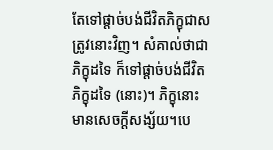តែទៅផ្តាច់បង់ជីវិតភិក្ខុជាសត្រូវនោះវិញ។ សំគាល់ថាជាភិក្ខុដទៃ ក៏ទៅផ្តាច់បង់ជីវិតភិក្ខុដទៃ (នោះ)។ ភិក្ខុនោះមានសេចក្តីសង្ស័យ។បេ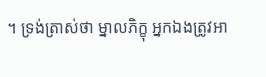។ ទ្រង់ត្រាស់ថា ម្នាលភិក្ខុ អ្នកឯងត្រូវអា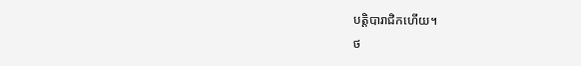បត្តិបារាជិកហើយ។
ថ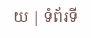យ | ទំព័រទី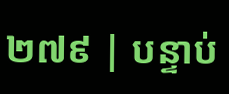២៧៩ | បន្ទាប់